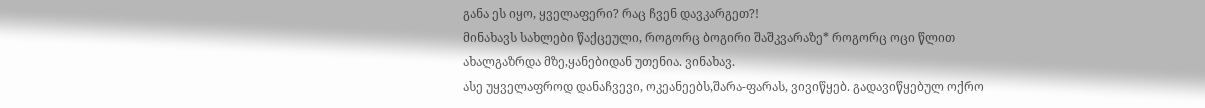განა ეს იყო, ყველაფერი? რაც ჩვენ დავკარგეთ?!
მინახავს სახლები წაქცეული, როგორც ბოგირი შაშკვარაზე* როგორც ოცი წლით ახალგაზრდა მზე,ყანებიდან უთენია. ვინახავ.
ასე უყველაფროდ დანაჩვევი, ოკეანეებს,შარა-ფარას, ვივიწყებ. გადავიწყებულ ოქრო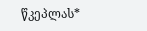წკეპლას*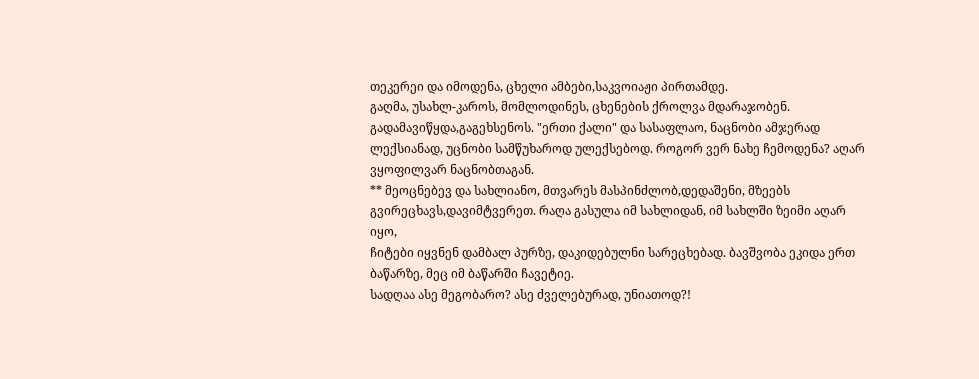თეკერეი და იმოდენა, ცხელი ამბები,საკვოიაჟი პირთამდე.
გაღმა, უსახლ-კაროს, მომლოდინეს, ცხენების ქროლვა მდარაჯობენ.
გადამავიწყდა,გაგეხსენოს. "ერთი ქალი" და სასაფლაო, ნაცნობი ამჯერად ლექსიანად, უცნობი სამწუხაროდ ულექსებოდ. როგორ ვერ ნახე ჩემოდენა? აღარ ვყოფილვარ ნაცნობთაგან.
** მეოცნებევ და სახლიანო, მთვარეს მასპინძლობ,დედაშენი, მზეებს გვირეცხავს,დავიმტვერეთ. რაღა გასულა იმ სახლიდან, იმ სახლში ზეიმი აღარ იყო,
ჩიტები იყვნენ დამბალ პურზე, დაკიდებულნი სარეცხებად. ბავშვობა ეკიდა ერთ ბაწარზე, მეც იმ ბაწარში ჩავეტიე.
სადღაა ასე მეგობარო? ასე ძველებურად, უნიათოდ?!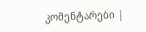კომენტარები |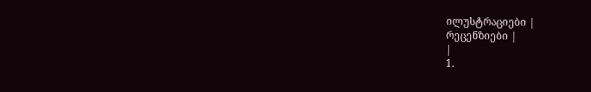ილუსტრაციები |
რეცენზიები |
|
1.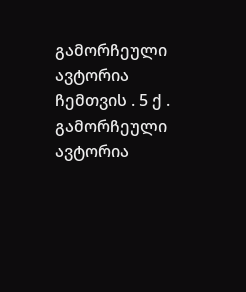გამორჩეული ავტორია ჩემთვის . 5 ქ . გამორჩეული ავტორია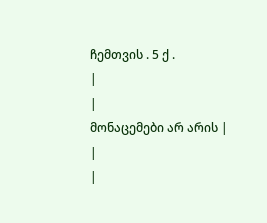ჩემთვის . 5 ქ .
|
|
მონაცემები არ არის |
|
|